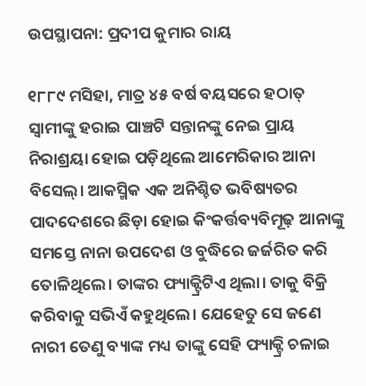ଉପସ୍ଥାପନା: ପ୍ରଦୀପ କୁମାର ରାୟ

୧୮୮୯ ମସିହା, ମାତ୍ର ୪୫ ବର୍ଷ ବୟସରେ ହଠାତ୍ ସ୍ବାମୀଙ୍କୁ ହରାଇ ପାଞ୍ଚଟି ସନ୍ତାନଙ୍କୁ ନେଇ ପ୍ରାୟ ନିରାଶ୍ରୟା ହୋଇ ପଡ଼ିଥିଲେ ଆମେରିକାର ଆନା ବିସେଲ୍‌। ଆକସ୍ମିକ ଏକ ଅନିଶ୍ଚିତ ଭବିଷ୍ୟତର ପାଦଦେଶରେ ଛିଡ଼ା ହୋଇ କିଂକର୍ତ୍ତବ୍ୟବିମୂଢ଼ ଆନାଙ୍କୁ ସମସ୍ତେ ନାନା ଉପଦେଶ ଓ ବୁଦ୍ଧିରେ ଜର୍ଜରିତ କରି ତୋଳିଥିଲେ। ତାଙ୍କର ଫ୍ୟାକ୍ଟ୍ରିଟିଏ ଥିଲା। ତାକୁ ବିକ୍ରି କରିବାକୁ ସଭିଏଁ କହୁଥିଲେ। ଯେହେତୁ ସେ ଜଣେ ନାରୀ ତେଣୁ ବ୍ୟାଙ୍କ ମଧ୍ୟ ତାଙ୍କୁ ସେହି ଫ୍ୟାକ୍ଟ୍ରି ଚଳାଇ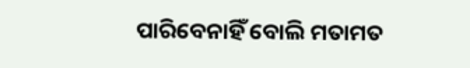ପାରିବେନାହିଁ ବୋଲି ମତାମତ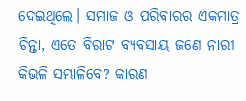ଦେଇଥିଲେ। ସମାଜ ଓ ପରିବାରର ଏକମାତ୍ର ଚିନ୍ତା, ଏତେ ବିରାଟ ବ୍ୟବସାୟ ଜଣେ ନାରୀ କିଭଳି ସମ୍ଭାଳିବେ? କାରଣ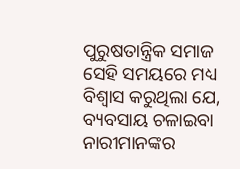ପୁରୁଷତାନ୍ତ୍ରିକ ସମାଜ ସେହି ସମୟରେ ମଧ୍ୟ ବିଶ୍ବାସ କରୁଥିଲା ଯେ, ବ୍ୟବସାୟ ଚଳାଇବା ନାରୀମାନଙ୍କର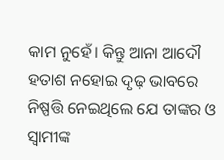କାମ ନୁହେଁ। କିନ୍ତୁ ଆନା ଆଦୌ ହତାଶ ନହୋଇ ଦୃଢ଼ ଭାବରେ ନିଷ୍ପତ୍ତି ନେଇଥିଲେ ଯେ ତାଙ୍କର ଓ ସ୍ବାମୀଙ୍କ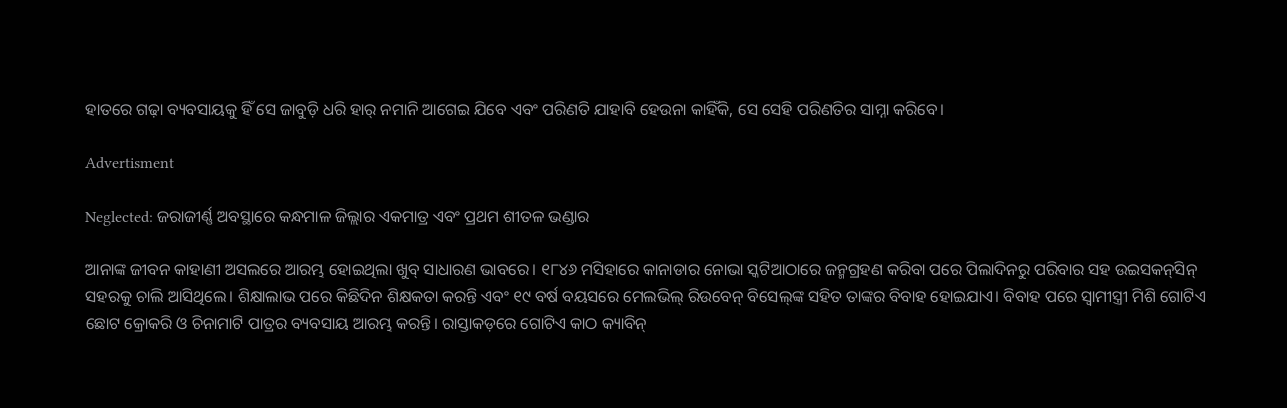ହାତରେ ଗଢ଼ା ବ୍ୟବସାୟକୁ ହିଁ ସେ ଜାବୁଡ଼ି ଧରି ହାର୍‌ ନମାନି ଆଗେଇ ଯିବେ ଏବଂ ପରିଣତି ଯାହାବି ହେଉନା କାହିଁକି, ସେ ସେହି ପରିଣତିର ସାମ୍ନା କରିବେ।

Advertisment

Neglected: ଜରାଜୀର୍ଣ୍ଣ ଅବସ୍ଥାରେ କନ୍ଧମାଳ ଜିଲ୍ଲାର ଏକମାତ୍ର ଏବଂ ପ୍ରଥମ ଶୀତଳ ଭଣ୍ଡାର

ଆନାଙ୍କ ଜୀବନ କାହାଣୀ ଅସଲରେ ଆରମ୍ଭ ହୋଇଥିଲା ଖୁବ୍‌ ସାଧାରଣ ଭାବରେ। ୧୮୪୬ ମସିହାରେ କାନାଡାର ନୋଭା ସ୍କଟିଆଠାରେ ଜନ୍ମଗ୍ରହଣ କରିବା ପରେ ପିଲାଦିନରୁ ପରିବାର ସହ ଉଇସକନ୍‌ସିନ୍ ସହରକୁ ଚାଲି ଆସିଥିଲେ। ଶିକ୍ଷାଲାଭ ପରେ କିଛିଦିନ ଶିକ୍ଷକତା କରନ୍ତି ଏବଂ ୧୯ ବର୍ଷ ବୟସରେ ମେଲଭିଲ୍‌ ରିଉବେନ୍‌ ବିସେଲ୍‌ଙ୍କ ସହିତ ତାଙ୍କର ବିବାହ ହୋଇଯାଏ। ବିବାହ ପରେ ସ୍ବାମୀସ୍ତ୍ରୀ ମିଶି ଗୋଟିଏ ଛୋଟ କ୍ରୋକରି ଓ ଚିନାମାଟି ପାତ୍ରର ବ୍ୟବସାୟ ଆରମ୍ଭ କରନ୍ତି। ରାସ୍ତାକଡ଼ରେ ଗୋଟିଏ କାଠ କ୍ୟାବିନ୍‌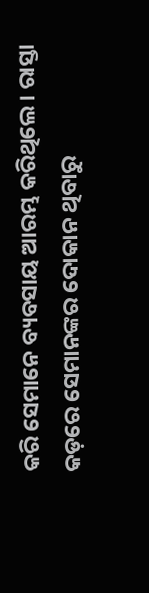କରି ସେମାନେ ବ୍ୟବସାୟ ଆରମ୍ଭ କରିଥିଲେ। ରାସ୍ତା କଡ଼ରେ ସେମାନଙ୍କର ଦୋକାନ ଥିବାରୁ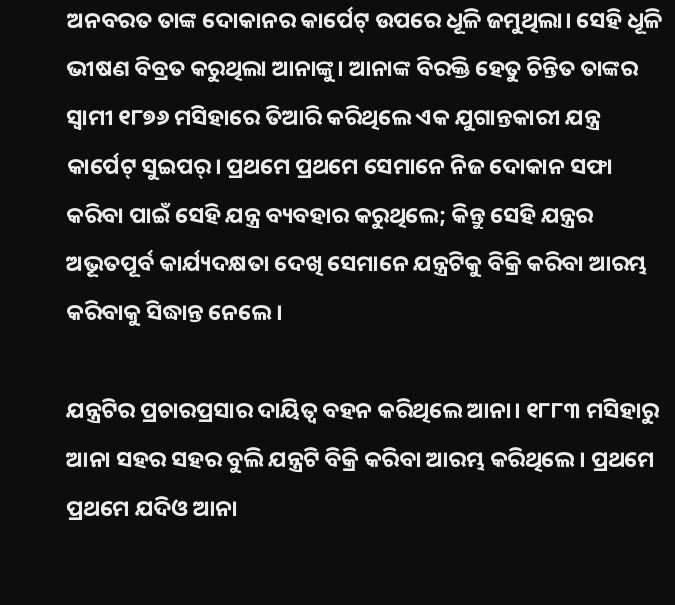ଅନବରତ ତାଙ୍କ ଦୋକାନର କାର୍ପେଟ୍‌ ଉପରେ ଧୂଳି ଜମୁଥିଲା। ସେହି ଧୂଳି ଭୀଷଣ ବିବ୍ରତ କରୁଥିଲା ଆନାଙ୍କୁ। ଆନାଙ୍କ ବିରକ୍ତି ହେତୁ ଚିନ୍ତିତ ତାଙ୍କର ସ୍ବାମୀ ୧୮୭୬ ମସିହାରେ ତିଆରି କରିଥିଲେ ଏକ ଯୁଗାନ୍ତକାରୀ ଯନ୍ତ୍ର କାର୍ପେଟ୍‌ ସୁଇପର୍‌। ପ୍ରଥମେ ପ୍ରଥମେ ସେମାନେ ନିଜ ଦୋକାନ ସଫା କରିବା ପାଇଁ ସେହି ଯନ୍ତ୍ର ବ୍ୟବହାର କରୁଥିଲେ; କିନ୍ତୁ ସେହି ଯନ୍ତ୍ରର ଅଭୂତପୂର୍ବ କାର୍ଯ୍ୟଦକ୍ଷତା ଦେଖି ସେମାନେ ଯନ୍ତ୍ରଟିକୁ ବିକ୍ରି କରିବା ଆରମ୍ଭ କରିବାକୁ ସିଦ୍ଧାନ୍ତ ନେଲେ।

ଯନ୍ତ୍ରଟିର ପ୍ରଚାରପ୍ରସାର ଦାୟିତ୍ୱ ବହନ କରିଥିଲେ ଆନା। ୧୮୮୩ ମସିହାରୁ ଆନା ସହର ସହର ବୁଲି ଯନ୍ତ୍ରଟି ବିକ୍ରି କରିବା ଆରମ୍ଭ କରିଥିଲେ। ପ୍ରଥମେ ପ୍ରଥମେ ଯଦିଓ ଆନା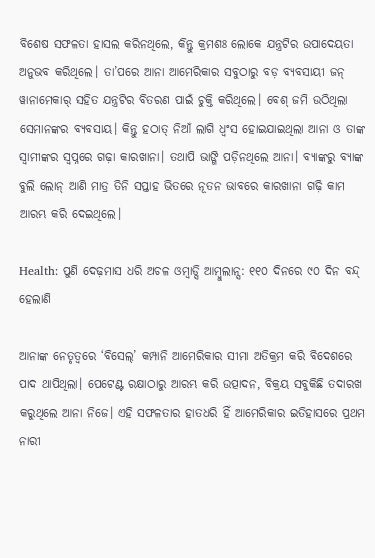ବିଶେଷ ସଫଳତା ହାସଲ କରିନଥିଲେ, କିନ୍ତୁ କ୍ରମଶଃ ଲୋକେ ଯନ୍ତ୍ରଟିର ଉପାଦେୟତା ଅନୁଭବ କରିଥିଲେ। ତା’ପରେ ଆନା ଆମେରିକାର ସବୁଠାରୁ ବଡ଼ ବ୍ୟବସାୟୀ ଜନ୍‌ ୱାନାମେକାର୍‌ ସହିତ ଯନ୍ତ୍ରଟିର ବିତରଣ ପାଇଁ ଚୁକ୍ତି କରିଥିଲେ। ବେଶ୍‌ ଜମି ଉଠିଥିଲା ସେମାନଙ୍କର ବ୍ୟବସାୟ। କିନ୍ତୁ ହଠାତ୍‌ ନିଆଁ ଲାଗି ଧ୍ବଂସ ହୋଇଯାଇଥିଲା ଆନା ଓ ତାଙ୍କ ସ୍ବାମୀଙ୍କର ସ୍ବପ୍ନରେ ଗଢ଼ା କାରଖାନା। ତଥାପି ଭାଙ୍ଗି ପଡ଼ିନଥିଲେ ଆନା। ବ୍ୟାଙ୍କରୁ ବ୍ୟାଙ୍କ ବୁଲି ଲୋନ୍‌ ଆଣି ମାତ୍ର ତିନି ସପ୍ତାହ ଭିତରେ ନୂତନ ଭାବରେ କାରଖାନା ଗଢ଼ି କାମ ଆରମ୍ଭ କରି ଦେଇଥିଲେ।

Health: ପୁଣି ଦେଢ଼ମାସ ଧରି ଅଚଳ ଓମ୍ବାଡ୍ସି ଆମ୍ବୁଲାନ୍ସ: ୧୧୦ ଦିନରେ ୯୦ ଦିନ ବନ୍ଦ୍ ହେଲାଣି

ଆନାଙ୍କ ନେତୃତ୍ୱରେ ‘ବିସେଲ୍‌’ କମ୍ପାନି ଆମେରିକାର ସୀମା ଅତିକ୍ରମ କରି ବିଦେଶରେ ପାଦ ଥାପିଥିଲା। ପେଟେଣ୍ଟ ରକ୍ଷାଠାରୁ ଆରମ୍ଭ କରି ଉତ୍ପାଦନ, ବିକ୍ରୟ ସବୁକିଛି ତଦାରଖ କରୁଥିଲେ ଆନା ନିଜେ। ଏହି ସଫଳତାର ହାତଧରି ହିଁ ଆମେରିକାର ଇତିହାସରେ ପ୍ରଥମ ନାରୀ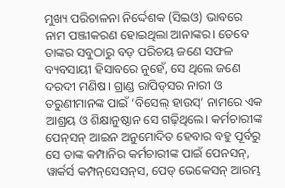ମୁଖ୍ୟ ପରିଚାଳନା ନିର୍ଦ୍ଦେଶକ (ସିଇଓ) ଭାବରେ ନାମ ପଞ୍ଜୀକରଣ ହୋଇଥିଲା ଆନାଙ୍କର। ତେବେ ତାଙ୍କର ସବୁଠାରୁ ବଡ଼ ପରିଚୟ ଜଣେ ସଫଳ ବ୍ୟବସାୟୀ ହିସାବରେ ନୁହେଁ, ସେ ଥିଲେ ଜଣେ ଦରଦୀ ମଣିଷ। ଗ୍ରାଣ୍ଡ ରା‌ପିଡ୍‌ସର ନାରୀ ଓ ତରୁଣୀମାନଙ୍କ ପାଇଁ ‘ବିସେଲ୍‌ ହାଉସ୍‌’ ନାମରେ ଏକ ଆଶ୍ରୟ ଓ ଶିକ୍ଷାନୁଷ୍ଠାନ ସେ ଗଢ଼ିଥିଲେ। କର୍ମଚାରୀଙ୍କ ପେନ୍‌ସନ୍‌ ଆଇନ ଅନୁମୋଦିତ ହେବାର ବହୁ ପୂର୍ବରୁ ସେ ତାଙ୍କ କମ୍ପାନିର କର୍ମଚାରୀଙ୍କ ପାଇଁ ପେନସନ୍‌, ୱାର୍କର୍ସ କମ୍ପନ୍‌ସେସନ୍‌ସ, ପେଡ୍‌ ଭେକେସନ୍‌ ଆରମ୍ଭ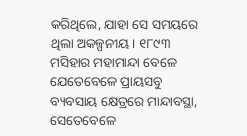କରିଥିଲେ, ଯାହା ସେ ସମୟରେ ଥିଲା ଅକଳ୍ପନୀୟ। ୧୮୯୩ ମସିହାର ମହାମାନ୍ଦା ବେଳେ ଯେତେବେଳେ ପ୍ରାୟସବୁ ବ୍ୟବସାୟ କ୍ଷେତ୍ରରେ ମାନ୍ଦାବସ୍ଥା, ସେତେବେଳେ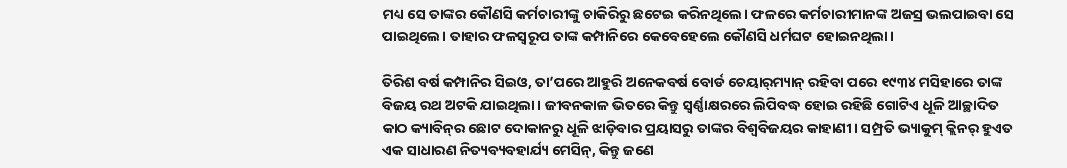ମଧ୍ୟ ସେ ତାଙ୍କର କୌଣସି କର୍ମଚାରୀଙ୍କୁ ଚାକିରିରୁ ଛଟେଇ କରିନଥିଲେ। ଫଳରେ କର୍ମଚାରୀମାନଙ୍କ ଅଜସ୍ର ଭଲପାଇବା ସେ ପାଇଥିଲେ। ତାହାର ଫଳସ୍ବରୂପ ତାଙ୍କ କମ୍ପାନିରେ କେବେହେଲେ କୌଣସି ଧର୍ମଘଟ ହୋଇନଥିଲା।

ତିରିଶ ବର୍ଷ କମ୍ପାନିର ସିଇଓ, ତା’ପରେ ଆହୁରି ଅନେକବର୍ଷ ବୋର୍ଡ ଚେୟାର୍‌ମ୍ୟାନ୍‌ ରହିବା ପରେ ୧୯୩୪ ମସିହାରେ ତାଙ୍କ ବିଜୟ ରଥ ଅଟକି ଯାଇଥିଲା। ଜୀବନକାଳ ଭିତରେ କିନ୍ତୁ ସ୍ବର୍ଣ୍ଣାକ୍ଷରରେ ଲିପିବଦ୍ଧ ହୋଇ ରହିଛି ଗୋଟିଏ ଧୂଳି ଆଚ୍ଛାଦିତ କାଠ କ୍ୟାବିନ୍‌ର ଛୋଟ ଦୋକାନରୁ ଧୂଳି ଝାଡ଼ିବାର ପ୍ରୟାସରୁ ତାଙ୍କର ବିଶ୍ବବିଜୟର କାହାଣୀ। ସମ୍ପ୍ରତି ଭ୍ୟାକୁମ୍‌ କ୍ଲିନର୍‌ ହୁଏତ ଏକ ସାଧାରଣ ନିତ୍ୟବ୍ୟବହାର୍ଯ୍ୟ ମେସିନ୍‌, କିନ୍ତୁ ଜଣେ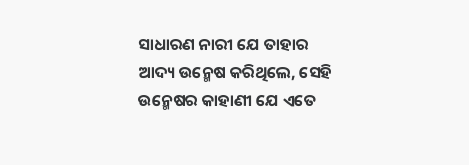ସାଧାରଣ ନାରୀ ଯେ ତାହାର ଆଦ୍ୟ ଉନ୍ମେଷ କରିଥିଲେ, ସେହି ଉନ୍ମେଷର କାହାଣୀ ଯେ ଏତେ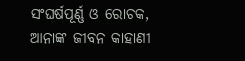ସଂଘର୍ଷପୂର୍ଣ୍ଣ ଓ ରୋଚକ, ଆନାଙ୍କ ଜୀବନ କାହାଣୀ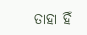ତାହା ହିଁ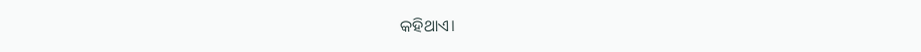କହିଥାଏ।